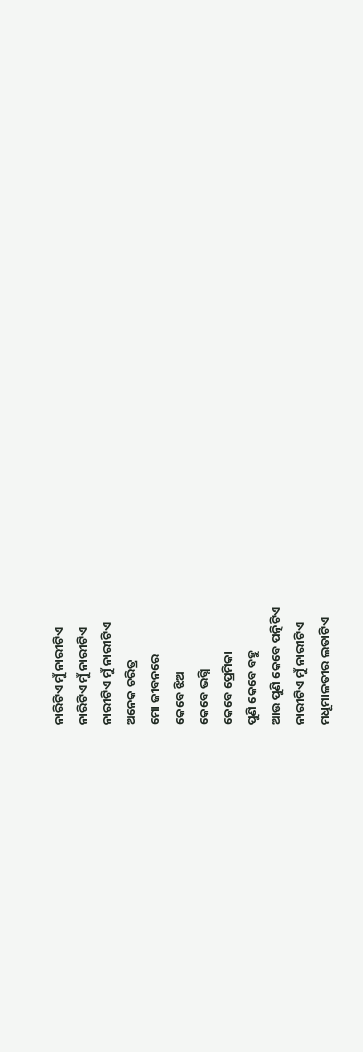ନାରିଟିଏ ମୁଁ ନାରୀଟିଏ
ନାରିଟିଏ ମୁଁ ନାରୀଟିଏ
ନାରୀଟିଏ ମୁଁ ନାରୀଟିଏ
ଅନେକ ଚରିତ୍ର
ମୋ ଜୀବନରେ
କେବେ ଝିଅ
କେବେ ଭଗ୍ନି
କେବେ ପ୍ରେମିକା
ପୁଣି କେବେ ବହୁ
ଆଉ ପୁଣି କେବେ ପତ୍ନିଟିଏ
ନାରୀଟିଏ ମୁଁ ନାରୀଟିଏ
ମଧୂମାଳତୀର ଲତାଟିଏ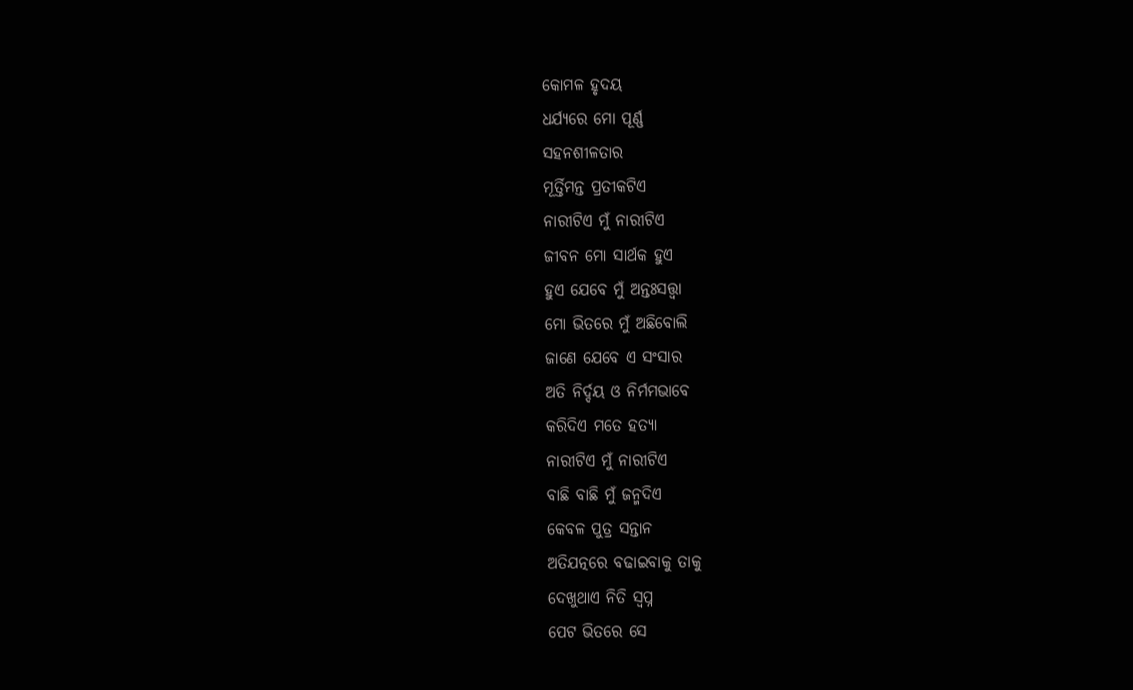କୋମଳ ହୃଦୟ
ଧର୍ଯ୍ଯରେ ମୋ ପୂର୍ଣ୍ଣ
ସହନଶୀଳତାର
ମୂର୍ତ୍ତିମନ୍ତ ପ୍ରତୀକଟିଏ
ନାରୀଟିଏ ମୁଁ ନାରୀଟିଏ
ଜୀବନ ମୋ ସାର୍ଥକ ହୁଏ
ହୁଏ ଯେବେ ମୁଁ ଅନ୍ତଃସତ୍ତ୍ୱା
ମୋ ଭିତରେ ମୁଁ ଅଛିବୋଲି
ଜାଣେ ଯେବେ ଏ ସଂସାର
ଅତି ନିର୍ଦ୍ଦୟ ଓ ନିର୍ମମଭାବେ
କରିଦିଏ ମତେ ହତ୍ଯା
ନାରୀଟିଏ ମୁଁ ନାରୀଟିଏ
ବାଛି ବାଛି ମୁଁ ଜନ୍ମଦିଏ
କେବଳ ପୁତ୍ର ସନ୍ତାନ
ଅତିଯତ୍ନରେ ବଢାଇବାକୁ ତାକୁ
ଦେଖୁଥାଏ ନିତି ସ୍ୱପ୍ନ
ପେଟ ଭିତରେ ସେ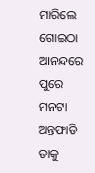ମାରିଲେ ଗୋଇଠା
ଆନନ୍ଦରେ ପୁରେ ମନଟା
ଅନ୍ତଫାଡି ତାକୁ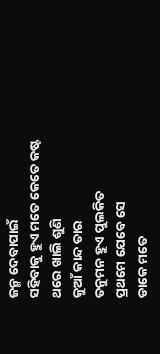ଜନ୍ମ ଦେବାପାଇଁ
ସହିବାକୁ ହୁଏ ମତେ କେତେ କଷ୍ଟ
ଥରେ ଖାଲି ଶୁଣି
କୁଆଁ କାନ୍ଦ ତାର
ତନୁମନ ହୁଏ ପୁଲକିତ
ପ୍ରଥମେ ଯେବେ ସେ
ଡାକେ ମତେ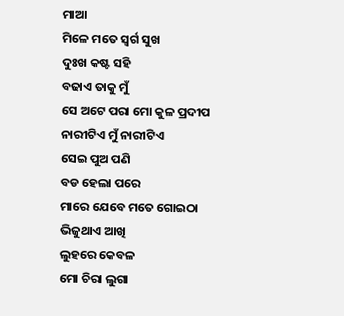ମାଆ
ମିଳେ ମତେ ସ୍ୱର୍ଗ ସୁଖ
ଦୁଃଖ କଷ୍ଟ ସହି
ବଢାଏ ତାକୁ ମୁଁ
ସେ ଅଟେ ପରା ମୋ କୁଳ ପ୍ରଦୀପ
ନାରୀଟିଏ ମୁଁ ନାରୀଟିଏ
ସେଇ ପୁଅ ପଣି
ବଡ ହେଲା ପରେ
ମାରେ ଯେବେ ମତେ ଗୋଇଠା
ଭିଜୁଥାଏ ଆଖି
ଲୁହରେ କେବଳ
ମୋ ଚିରା ଲୁଗା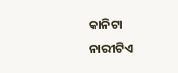କାନିଟା
ନାରୀଟିଏ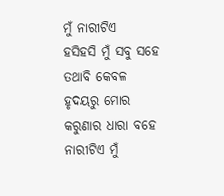ମୁଁ ନାରୀଟିଏ
ହସିହସି ମୁଁ ସବୁ ସହେ
ତଥାବି କେବଳ
ହୃଦୟରୁ ମୋର
କରୁଣାର ଧାରା ବହେ
ନାରୀଟିଏ ମୁଁ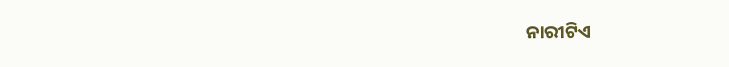ନାରୀଟିଏ